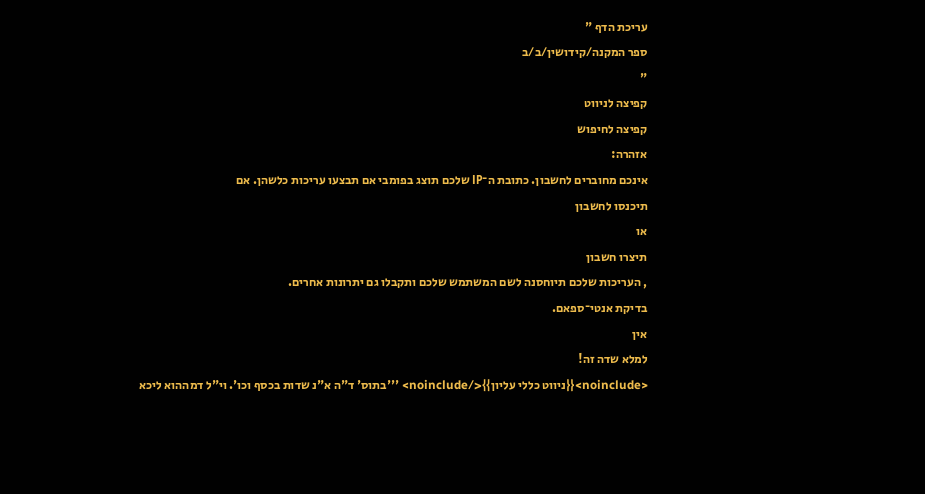עריכת הדף "
ספר המקנה/קידושין/ב/ב
"
קפיצה לניווט
קפיצה לחיפוש
אזהרה:
אינכם מחוברים לחשבון. כתובת ה־IP שלכם תוצג בפומבי אם תבצעו עריכות כלשהן. אם
תיכנסו לחשבון
או
תיצרו חשבון
, העריכות שלכם תיוחסנה לשם המשתמש שלכם ותקבלו גם יתרונות אחרים.
בדיקת אנטי־ספאם.
אין
למלא שדה זה!
<noinclude>{{ניווט כללי עליון}}</noinclude> '''בתוס' ד"ה א"נ שדות בכסף וכו'. וי"ל דמההוא ליכא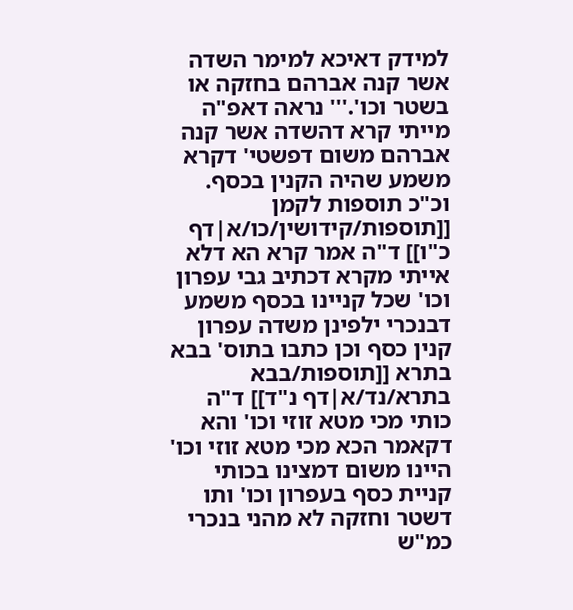למידק דאיכא למימר השדה אשר קנה אברהם בחזקה או בשטר וכו'.''' נראה דאפ"ה מייתי קרא דהשדה אשר קנה אברהם משום דפשטי' דקרא משמע שהיה הקנין בכסף. וכ"כ תוספות לקמן [[תוספות/קידושין/כו/א|דף כ"ו]] ד"ה אמר קרא הא דלא אייתי מקרא דכתיב גבי עפרון וכו' שכל קניינו בכסף משמע דבנכרי ילפינן משדה עפרון קנין כסף וכן כתבו בתוס' בבא בתרא [[תוספות/בבא בתרא/נד/א|דף נ"ד]] ד"ה כותי מכי מטא זוזי וכו' והא דקאמר הכא מכי מטא זוזי וכו' היינו משום דמצינו בכותי קניית כסף בעפרון וכו' ותו דשטר וחזקה לא מהני בנכרי כמ"ש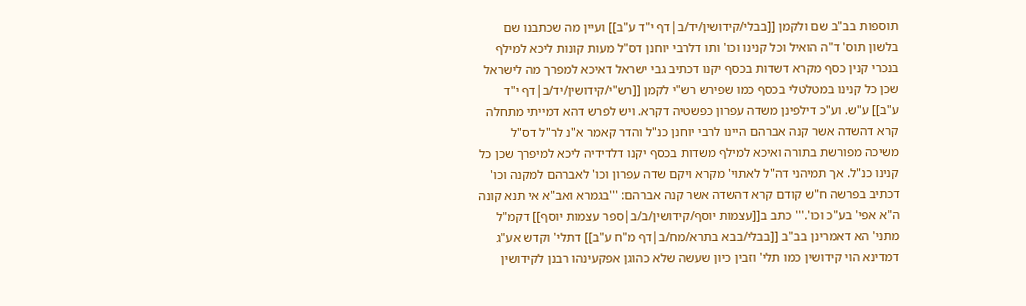תוספות בב"ב שם ולקמן [[בבלי/קידושין/יד/ב|דף י"ד ע"ב]] ועיין מה שכתבנו שם בלשון תוס' ד"ה הואיל וכל קנינו וכו' ותו דלרבי יוחנן דס"ל מעות קונות ליכא למילף בנכרי קנין כסף מקרא דשדות בכסף יקנו דכתיב גבי ישראל דאיכא למפרך מה לישראל שכן כל קנינו במטלטלי בכסף כמו שפירש רש"י לקמן [[רש"י/קידושין/יד/ב|דף י"ד ע"ב]] ע"ש. וע"כ דילפינן משדה עפרון כפשטיה דקרא. ויש לפרש דהא דמייתי מתחלה קרא דהשדה אשר קנה אברהם היינו לרבי יוחנן כנ"ל והדר קאמר א"נ לר"ל דס"ל משיכה מפורשת בתורה ואיכא למילף משדות בכסף יקנו דלדידיה ליכא למיפרך שכן כל קנינו כנ"ל. אך תמיהני דה"ל לאתוי' מקרא ויקם שדה עפרון וכו' לאברהם למקנה וכו' דכתיב בפרשה ח"ש קודם קרא דהשדה אשר קנה אברהם: '''בגמרא ואב"א אי תנא קונה ה"א אפי' בע"כ וכו'.''' כתב ב[[עצמות יוסף/קידושין/ב/ב|ספר עצמות יוסף]] דקמ"ל מתני' הא דאמרינן בב"ב [[בבלי/בבא בתרא/מח/ב|דף מ"ח ע"ב]] דתלי' וקדש אע"ג דמדינא הוי קידושין כמו תלי' וזבין כיון שעשה שלא כהוגן אפקעינהו רבנן לקידושין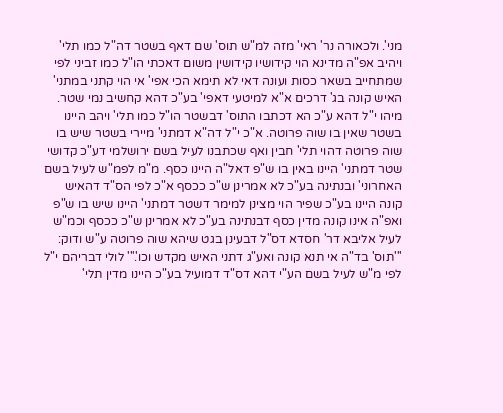מני'. ולכאורה נר' ראי' מזה למ"ש תוס' שם דאף בשטר דה"ל כמו תלי' ויהיב אפ"ה מדינא הוי קידושיו קידושין משום דאכתי הו"ל כמו זביני לפי שמתחייב בשאר כסות ועונה דאי לא תימא הכי אפי' אי הוי קתני במתני' האיש קונה בג' דרכים א"א למיטעי דאפי' בע"כ דהא קחשיב נמי שטר. מיהו י"ל דהא ע"כ הא דכתבו התוס' דבשטר הו"ל כמו תלי' ויהב היינו בשטר שאין בו שוה פרוטה. א"כ י"ל דה"א דמתני' מיירי בשטר שיש בו שוה פרוטה דהוי תלי' חבין ואף שכתבנו לעיל בשם ירושלמי דע"כ קדושי שטר דמתני' היינו באין בו ש"פ דאל"ה היינו כסף. מ"מ לפמ"ש לעיל בשם האחרוני' ובנתינה בע"כ לא אמרינן ש"כ ככסף א"כ לפי הס"ד דהאיש קונה היינו בע"כ שפיר הוי מצינן למימר דשטר דמתני' היינו שיש בו ש"פ ואפ"ה אינו קונה מדין כסף דבנתינה בע"כ לא אמרינן ש"כ ככסף וכמ"ש לעיל אליבא דר' חסדא דס"ל דבעינן בגט שיהא שוה פרוטה ע"ש ודוק: '''תוס' בד"ה אי תנא קונה ואע"ג דתני האיש מקדש וכו'.''' לולי דבריהם י"ל לפי מ"ש לעיל בשם הע"י דהא דס"ד דמועיל בע"כ היינו מדין תלי'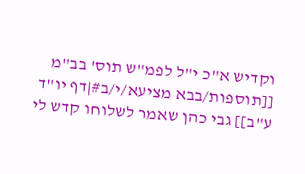וקדיש א"כ י"ל לפמ"ש תוס' בב"מ [[תוספות/בבא מציעא/י/ב#|דף יו"ד ע"ב]] גבי כהן שאמר לשלוחו קדש לי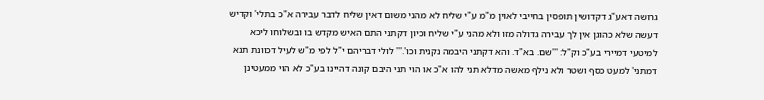גרושה דאע"ג דקדושין תופסין בחייבי לאוין מ"מ ע"י שליח לא מהני משום דאין שליח לדבר עבירה א"כ בתלי' וקדיש דעשה שלא כהוגן אין לך עבירה גדולה מזו ולא מהני ע"י שליח וכיון דקתני התם האיש מקדש בו ובשלוחו ליכא למיטעי דמיירי בע"כ וק"ל: '''שם. בא"ד. והא דקתני היבמה נקנית וכו'.''' לולי דבריהם י"ל לפי מ"ש לעיל דכוונת תנא דמתני' למעט כסף ושטר ולא נילף מאשה מדלא תני להו א"כ או הוי תני היבם קונה דהיינו בע"כ לא הוי ממעטינן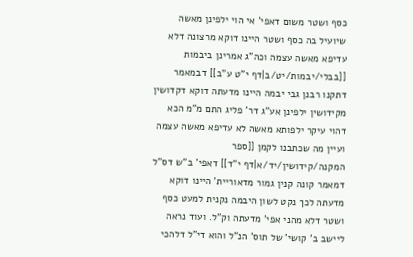כסף ושטר משום דאפי' אי הוי ילפינן מאשה שיועיל בה כסף ושטר היינו דוקא מרצונה דלא עדיפא מאשה עצמה וכה"ג אמרינן ביבמות [[בבלי/יבמות/יט/ב|דף י"ט ע"ב]] דבמאמר דתקנו רבנן גבי יבמה היינו מדעתה דוקא דקדושין מקידושין ילפינן אע"ג דר' פליג התם מ"מ הכא דהוי עיקר ילפותא מאשה לא עדיפא מאשה עצמה ועיין מה שכתבנו לקמן [[ספר המקנה/קידושין/יד/א|דף י"ד]] דאפי' ב"ש דס"ל דמאמר קונה קנין גמור מדאוריית' היינו דוקא מדעתה לכך נקט לשון היבמה נקנית למעט כסף ושטר דלא מהני אפי' מדעתה וק"ל. ועוד נראה ליישב ב' קושי' של תוס' הנ"ל והוא די"ל דלהכי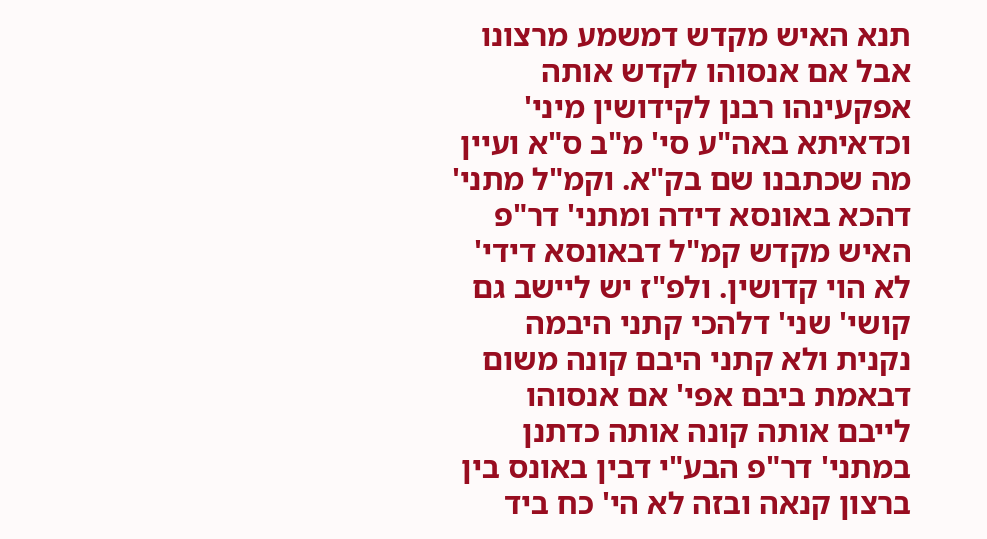תנא האיש מקדש דמשמע מרצונו אבל אם אנסוהו לקדש אותה אפקעינהו רבנן לקידושין מיני' וכדאיתא באה"ע סי' מ"ב ס"א ועיין מה שכתבנו שם בק"א. וקמ"ל מתני' דהכא באונסא דידה ומתני' דר"פ האיש מקדש קמ"ל דבאונסא דידי' לא הוי קדושין. ולפ"ז יש ליישב גם קושי' שני' דלהכי קתני היבמה נקנית ולא קתני היבם קונה משום דבאמת ביבם אפי' אם אנסוהו לייבם אותה קונה אותה כדתנן במתני' דר"פ הבע"י דבין באונס בין ברצון קנאה ובזה לא הי' כח ביד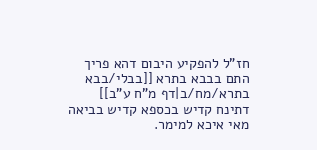חז"ל להפקיע היבום דהא פריך התם בבבא בתרא [[בבלי/בבא בתרא/מח/ב|דף מ"ח ע"ב]] דתינח קדיש בכספא קדיש בביאה מאי איכא למימר.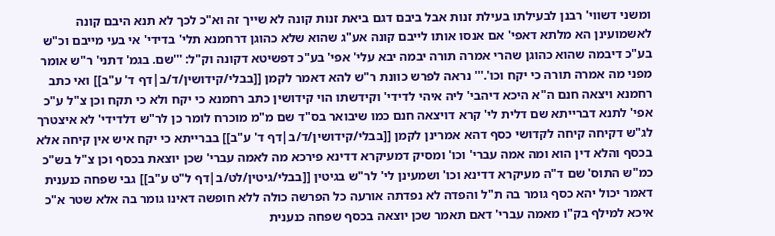ומשני דשווי' רבנן לבעילתו בעילת זנות אבל ביבם דגם ביאת זנות קונה לא שייך זה וא"כ לכך לא תנא היבם קונה לאשמועינן הא מלתא דאפי' אם אנסו אותו לייבם קונה אע"ג שהוא שלא כהוגן דרחמנא תלי' בדידי' אי בעי מייבם וכ"ש בע"כ דיבמה שהוא כהוגן שהרי אמרה תורה יבמה יבא עלי' אפי' בע"כ דפשיטא דקונה וק"ל: '''שם. בגמ' דתני' ר"ש אומר מפני מה אמרה תורה כי יקח וכו'.''' נראה לפרש כוונת ר"ש להא דאמר לקמן [[בבלי/קידושין/ד/ב|דף ד' ע"ב]] ואי כתב רחמנא ויצאה חנם ה"א היכא דיהבי' ליה איהי לדידי' וקידשתו הוי קידושין כתב רחמנא כי יקח ולא כי תקח וכן צ"ל ע"כ אפי' לתנא דברייתא שם דלית לי' קרא דויצאה חנם כמו שיבואר בס"ד שם מ"מ מוכרח לומר כן לר"ש דלדידי' לא איצטרך לג"ש דקיחה קיחה לקדושי כסף דהא אמרינן לקמן [[בבלי/קידושין/ד/ב|דף ד' ע"ב]] בברייתא כי יקח איש אין קיחה אלא בכסף והלא דין הוא ומה אמה עברי' וכו' ומסיק דמעיקרא דדינא פירכא מה לאמה עברי' שכן יוצאת בכסף וכן צ"ל בש"כ כמ"ש התוס' שם ד"ה מעיקרא דדינא וכו' ושמעינן לי' לר"ש בגיטין [[בבלי/גיטין/לט/ב|דף ל"ט ע"ב]] גבי שפחה כנענית דאמר יכול יהא כסף גומר בה ת"ל והפדה לא נפדתה אורעה כל הפרשה כולה ללא חופשה דאינו גומר בה אלא שטר א"כ איכא למילף בק"ו מאמה עברי' דאם תאמר שכן יוצאה בכסף שפחה כנענית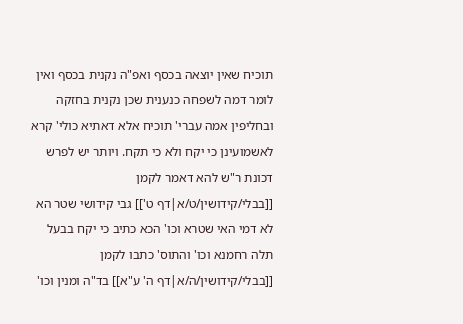תוכיח שאין יוצאה בכסף ואפ"ה נקנית בכסף ואין לומר דמה לשפחה כנענית שכן נקנית בחזקה ובחליפין אמה עברי' תוכיח אלא דאתיא כולי' קרא לאשמועינן כי יקח ולא כי תקח. ויותר יש לפרש דכונת ר"ש להא דאמר לקמן [[בבלי/קידושין/ט/א|דף ט']] גבי קידושי שטר הא לא דמי האי שטרא וכו' הכא כתיב כי יקח בבעל תלה רחמנא וכו' והתוס' כתבו לקמן [[בבלי/קידושין/ה/א|דף ה' ע"א]] בד"ה ומנין וכו'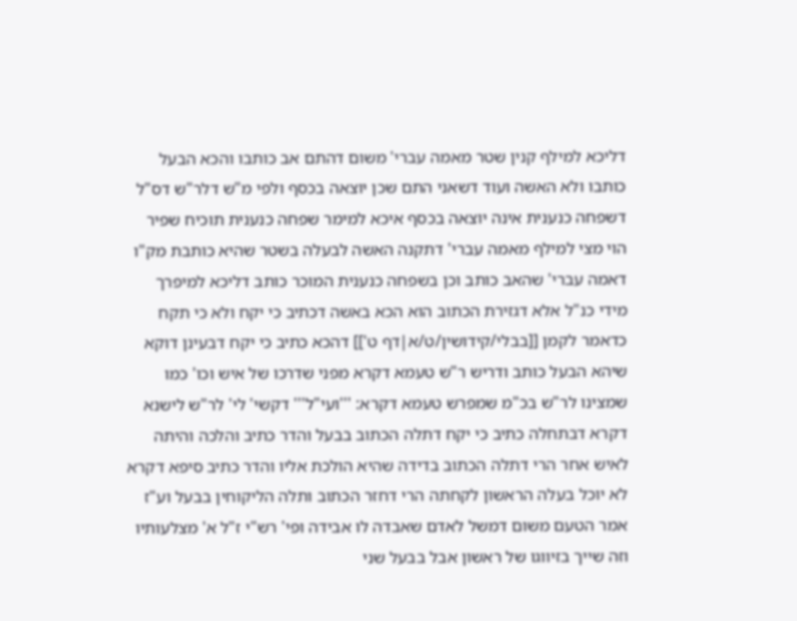דליכא למילף קנין שטר מאמה עברי' משום דהתם אב כותבו והכא הבעל כותבו ולא האשה ועוד דשאני התם שכן יוצאה בכסף ולפי מ"ש דלר"ש דס"ל דשפחה כנענית אינה יוצאה בכסף איכא למימר שפחה כנענית תוכיח שפיר הוי מצי למילף מאמה עברי' דתקנה האשה לבעלה בשטר שהיא כותבת מק"ו דאמה עברי' שהאב כותב וכן בשפחה כנענית המוכר כותב דליכא למיפרך מידי כנ"ל אלא דגזירת הכתוב הוא הכא באשה דכתיב כי יקח ולא כי תקח כדאמר לקמן [[בבלי/קידושין/ט/א|דף ט']] דהכא כתיב כי יקח דבעינן דוקא שיהא הבעל כותב ודריש ר"ש טעמא דקרא מפני שדרכו של איש וכו' כמו שמצינו לר"ש בכ"מ שמפרש טעמא דקרא: '''ועי"ל''' דקשי' לי' לר"ש לישנא דקרא דבתחלה כתיב כי יקח דתלה הכתוב בבעל והדר כתיב והלכה והיתה לאיש אחר הרי דתלה הכתוב בדידה שהיא הולכת אליו והדר כתיב סיפא דקרא לא יוכל בעלה הראשון לקחתה הרי דחזר הכתוב ותלה הליקוחין בבעל וע"ז אמר הטעם משום דמשל לאדם שאבדה לו אבידה ופי' רש"י ז"ל א' מצלעותיו וזה שייך בזיווגו של ראשון אבל בבעל שני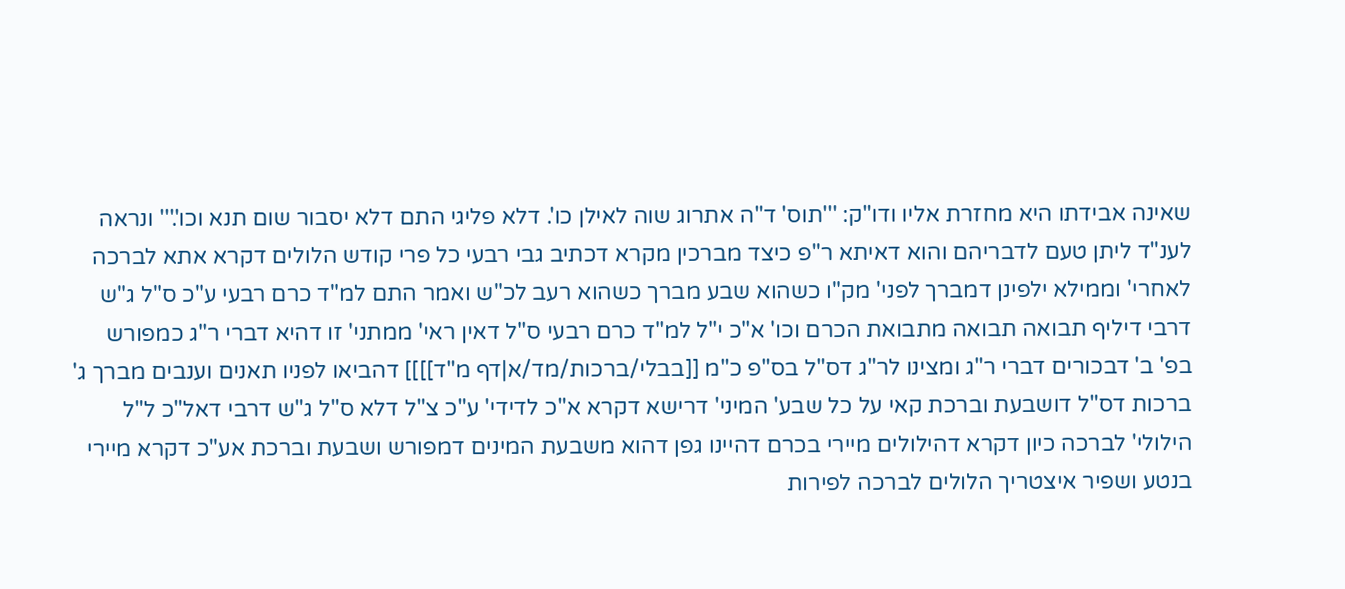שאינה אבידתו היא מחזרת אליו ודו"ק: '''תוס' ד"ה אתרוג שוה לאילן כו'. דלא פליגי התם דלא יסבור שום תנא וכו'.''' ונראה לענ"ד ליתן טעם לדבריהם והוא דאיתא ר"פ כיצד מברכין מקרא דכתיב גבי רבעי כל פרי קודש הלולים דקרא אתא לברכה לאחרי' וממילא ילפינן דמברך לפני' מק"ו כשהוא שבע מברך כשהוא רעב לכ"ש ואמר התם למ"ד כרם רבעי ע"כ ס"ל ג"ש דרבי דיליף תבואה תבואה מתבואת הכרם וכו' א"כ י"ל למ"ד כרם רבעי ס"ל דאין ראי' ממתני' זו דהיא דברי ר"ג כמפורש בפ' ב' דבכורים דברי ר"ג ומצינו לר"ג דס"ל בס"פ כ"מ [[בבלי/ברכות/מד/א|דף מ"ד]]]] דהביאו לפניו תאנים וענבים מברך ג' ברכות דס"ל דושבעת וברכת קאי על כל שבע' המיני' דרישא דקרא א"כ לדידי' ע"כ צ"ל דלא ס"ל ג"ש דרבי דאל"כ ל"ל הילולי' לברכה כיון דקרא דהילולים מיירי בכרם דהיינו גפן דהוא משבעת המינים דמפורש ושבעת וברכת אע"כ דקרא מיירי בנטע ושפיר איצטריך הלולים לברכה לפירות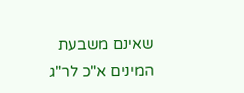שאינם משבעת המינים א"כ לר"ג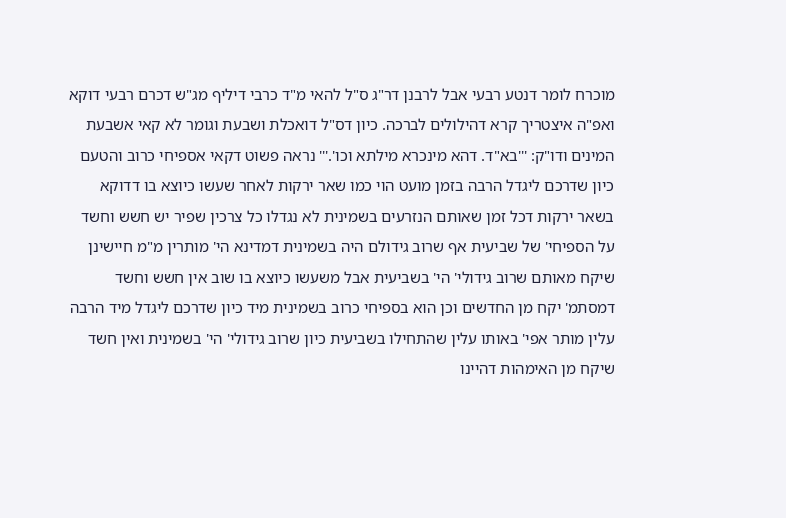מוכרח לומר דנטע רבעי אבל לרבנן דר"ג ס"ל להאי מ"ד כרבי דיליף מג"ש דכרם רבעי דוקא ואפ"ה איצטריך קרא דהילולים לברכה. כיון דס"ל דואכלת ושבעת וגומר לא קאי אשבעת המינים ודו"ק: '''בא"ד. דהא מינכרא מילתא וכו'.''' נראה פשוט דקאי אספיחי כרוב והטעם כיון שדרכם ליגדל הרבה בזמן מועט הוי כמו שאר ירקות לאחר שעשו כיוצא בו דדוקא בשאר ירקות דכל זמן שאותם הנזרעים בשמינית לא נגדלו כל צרכין שפיר יש חשש וחשד על הספיחי' של שביעית אף שרוב גידולם היה בשמינית דמדינא הי' מותרין מ"מ חיישינן שיקח מאותם שרוב גידולי' הי' בשביעית אבל משעשו כיוצא בו שוב אין חשש וחשד דמסתמ' יקח מן החדשים וכן הוא בספיחי כרוב בשמינית מיד כיון שדרכם ליגדל מיד הרבה עלין מותר אפי' באותו עלין שהתחילו בשביעית כיון שרוב גידולי' הי' בשמינית ואין חשד שיקח מן האימהות דהיינו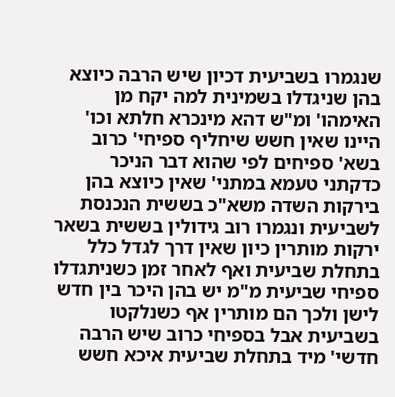שנגמרו בשביעית דכיון שיש הרבה כיוצא בהן שניגדלו בשמינית למה יקח מן האימהו' ומ"ש דהא מינכרא חלתא וכו' היינו שאין חשש שיחליף ספיחי' כרוב בשא' ספיחים לפי שהוא דבר הניכר כדקתני טעמא במתני' שאין כיוצא בהן בירקות השדה משא"כ בששית הנכנסת לשביעית ונגמרו רוב גידולין בששית בשאר ירקות מותרין כיון שאין דרך לגדל כלל בתחלת שביעית ואף לאחר זמן כשניתגדלו ספיחי שביעית מ"מ יש בהן היכר בין חדש לישן ולכך הם מותרין אף כשנלקטו בשביעית אבל בספיחי כרוב שיש הרבה חדשי' מיד בתחלת שביעית איכא חשש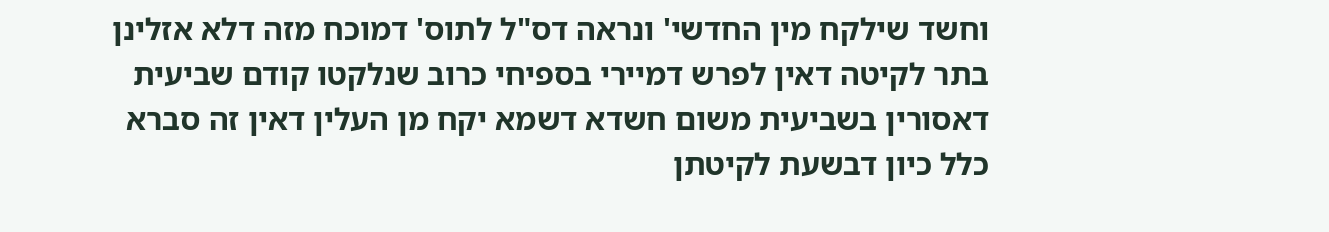וחשד שילקח מין החדשי' ונראה דס"ל לתוס' דמוכח מזה דלא אזלינן בתר לקיטה דאין לפרש דמיירי בספיחי כרוב שנלקטו קודם שביעית דאסורין בשביעית משום חשדא דשמא יקח מן העלין דאין זה סברא כלל כיון דבשעת לקיטתן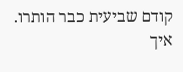קודם שביעית כבר הותרו. איך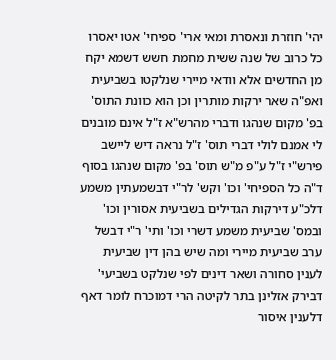יהי' חוזרת ונאסרת ומאי ארי' ספיחי' אטו יאסרו כל כרוב של שנה ששית מחמת חשש דשמא יקח מן החדשים אלא וודאי מיירי שנלקטו בשביעית ואפ"ה שאר ירקות מותרין וכן הוא כוונת התוס' בפ' מקום שנהגו ודברי מהרש"א ז"ל אינם מובנים לי אמנם לולי דברי תוס' ז"ל נראה דיש ליישב פירש"י ז"ל ע"פ מ"ש תוס' בפ' מקום שנהגו בסוף ד"ה כל הספיחי' וכו' וקש' לר"י דבשמעתין משמע דלכ"ע דירקות הגדילים בשביעית אסורין וכו' ובמס' שביעית משמע דשרי וכו' ותי' ר"י דבשל ערב שביעית מיירי ומה שיש בהן דין שביעית לענין סחורה ושאר דינים לפי שנלקט בשביעי' דבירק אזלינן בתר לקיטה הרי דמוכרח לומר דאף דלענין איסור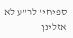ספיחי' לר"ע לא אזלינן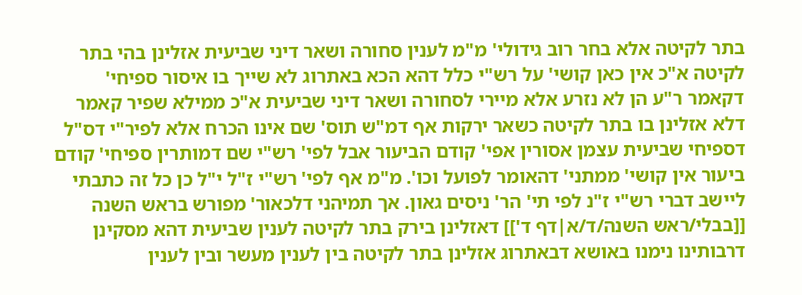בתר לקיטה אלא בחר רוב גידולי' מ"מ לענין סחורה ושאר דיני שביעית אזלינן בהי בתר לקיטה א"כ אין כאן קושי' על רש"י כלל דהא הכא באתרוג לא שייך בו איסור ספיחי' דקאמר ר"ע הן לא נזרע אלא מיירי לסחורה ושאר דיני שביעית א"כ ממילא שפיר קאמר דלא אזלינן בו בתר לקיטה כשאר ירקות אף דמ"ש תוס' שם אינו הכרח אלא לפיר"י דס"ל דספיחי שביעית עצמן אסורין אפי' קודם הביעור אבל לפי' רש"י שם דמותרין ספיחי' קודם ביעור אין קושי' ממתני' דהאומר לפועל וכו'. מ"מ אף לפי' רש"י ז"ל י"ל כן כל זה כתבתי ליישב דברי רש"י ז"נ לפי תי' הר' ניסים גאון. אך תמיהני דלכאור' מפורש בראש השנה [[בבלי/ראש השנה/ד/א|דף ד']] דאזלינן בירק בתר לקיטה לענין שביעית דהא מסקינן דרבותינו נימנו באושא דבאתרוג אזלינן בתר לקיטה בין לענין מעשר ובין לענין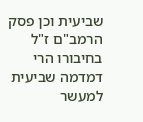שביעית וכן פסק הרמב"ם ז"ל בחיבורו הרי דמדמה שביעית למעשר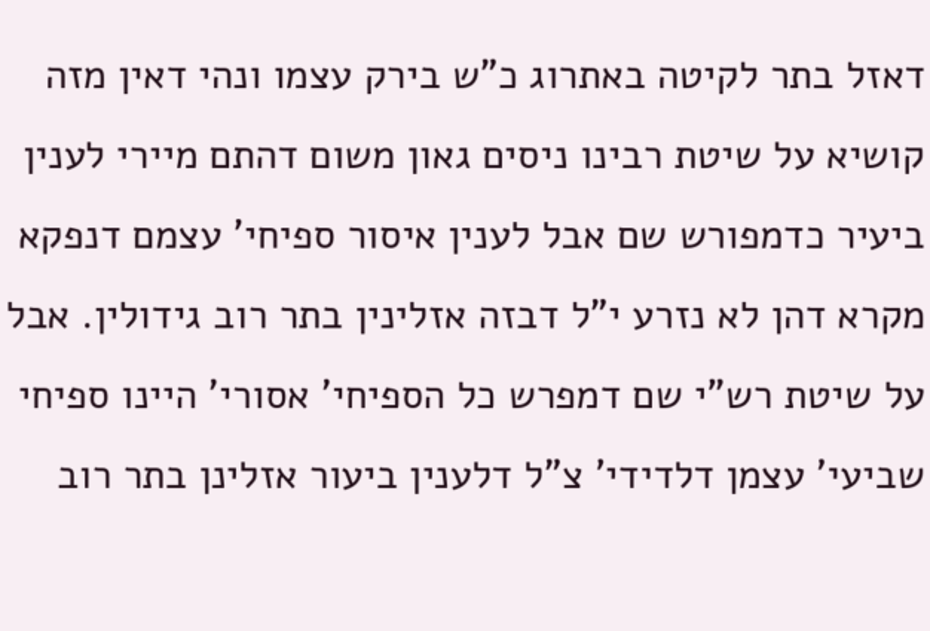דאזל בתר לקיטה באתרוג כ"ש בירק עצמו ונהי דאין מזה קושיא על שיטת רבינו ניסים גאון משום דהתם מיירי לענין ביעיר כדמפורש שם אבל לענין איסור ספיחי' עצמם דנפקא מקרא דהן לא נזרע י"ל דבזה אזלינין בתר רוב גידולין. אבל על שיטת רש"י שם דמפרש כל הספיחי' אסורי' היינו ספיחי שביעי' עצמן דלדידי' צ"ל דלענין ביעור אזלינן בתר רוב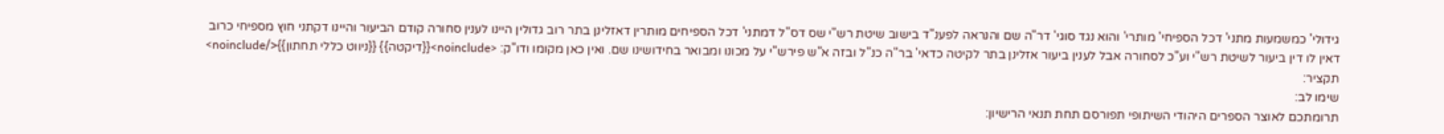גידולי' כמשמעות מתני' דכל הספיחי' מותרי' והוא נגד סוגי' דר"ה שם והנראה לפענ"ד בישוב שיטת רש"י שס דס"ל דמתני' דכל הספיחים מותרין דאזלינן בתר רוב גדולין היינו לענין סחורה קודם הביעור והיינו דקתני חוץ מספיחי כרוב דאין לו דין ביעור לשיטת רש"י וע"כ לסחורה אבל לענין ביעור אזלינן בתר לקיטה כדאי' בר"ה כנ"ל ובזה א"ש פירש"י על מכונו ומבואר בחידושינו שם. ואין כאן מקומו ודו"ק: <noinclude>{{דיקטה}} {{ניווט כללי תחתון}}</noinclude>
תקציר:
שימו לב:
תרומתכם לאוצר הספרים היהודי השיתופי תפורסם תחת תנאי הרישיון: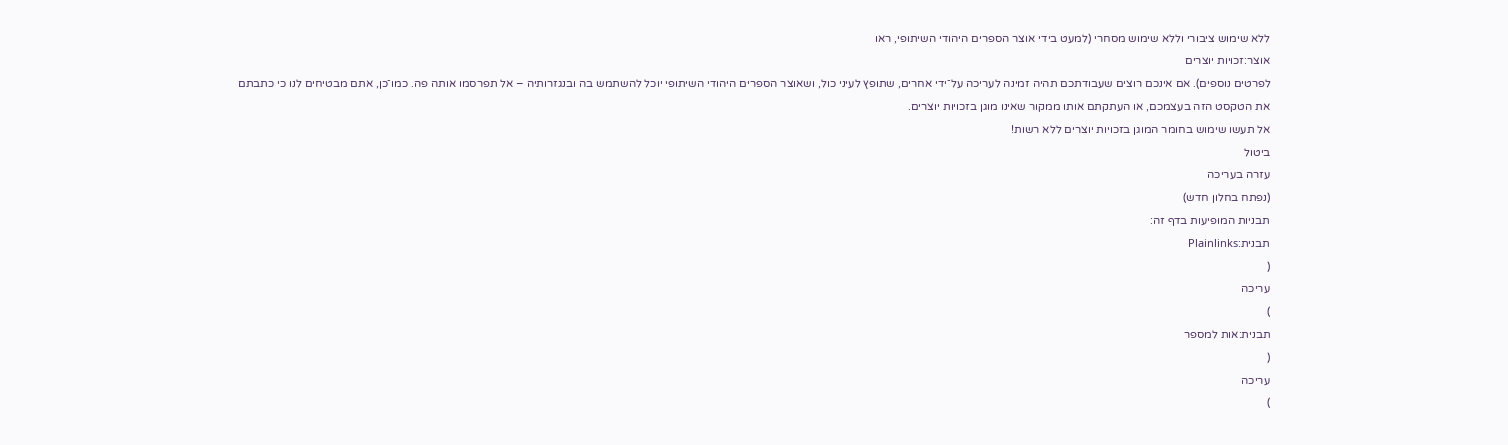ללא שימוש ציבורי וללא שימוש מסחרי (למעט בידי אוצר הספרים היהודי השיתופי, ראו
אוצר:זכויות יוצרים
לפרטים נוספים). אם אינכם רוצים שעבודתכם תהיה זמינה לעריכה על־ידי אחרים, שתופץ לעיני כול, ושאוצר הספרים היהודי השיתופי יוכל להשתמש בה ובנגזרותיה – אל תפרסמו אותה פה. כמו־כן, אתם מבטיחים לנו כי כתבתם את הטקסט הזה בעצמכם, או העתקתם אותו ממקור שאינו מוגן בזכויות יוצרים.
אל תעשו שימוש בחומר המוגן בזכויות יוצרים ללא רשות!
ביטול
עזרה בעריכה
(נפתח בחלון חדש)
תבניות המופיעות בדף זה:
תבנית:Plainlinks
(
עריכה
)
תבנית:אות למספר
(
עריכה
)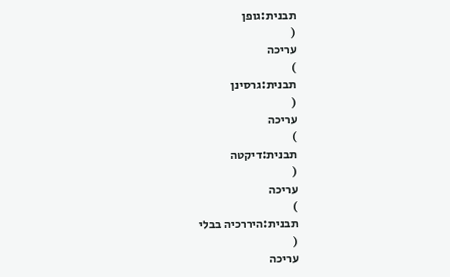תבנית:גופן
(
עריכה
)
תבנית:גרסינן
(
עריכה
)
תבנית:דיקטה
(
עריכה
)
תבנית:היררכיה בבלי
(
עריכה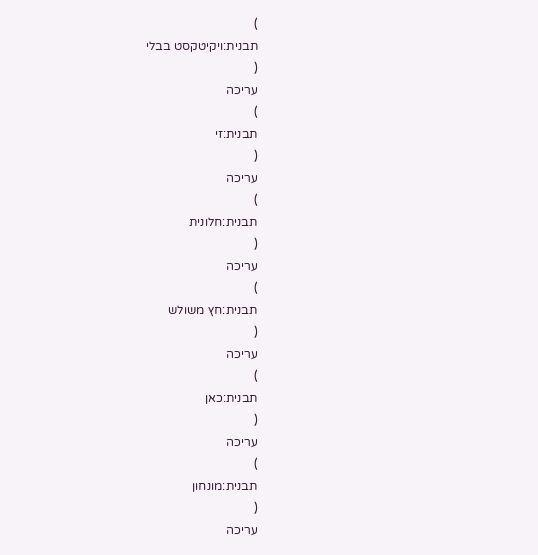)
תבנית:ויקיטקסט בבלי
(
עריכה
)
תבנית:זי
(
עריכה
)
תבנית:חלונית
(
עריכה
)
תבנית:חץ משולש
(
עריכה
)
תבנית:כאן
(
עריכה
)
תבנית:מונחון
(
עריכה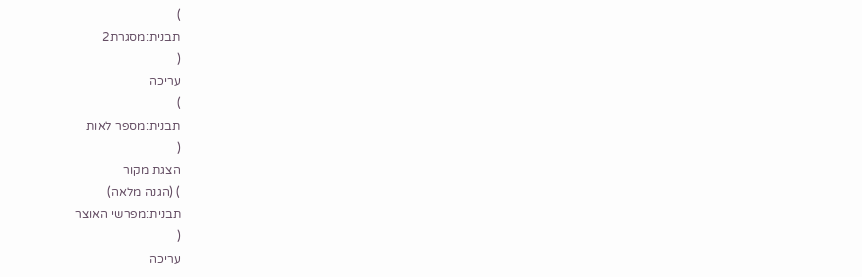)
תבנית:מסגרת2
(
עריכה
)
תבנית:מספר לאות
(
הצגת מקור
) (הגנה מלאה)
תבנית:מפרשי האוצר
(
עריכה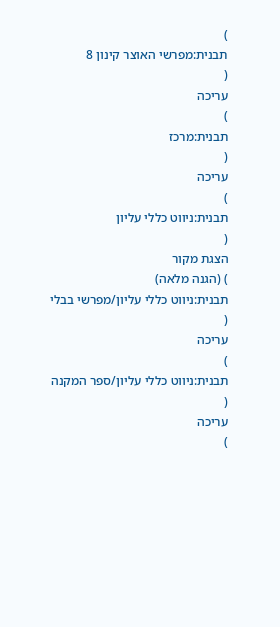)
תבנית:מפרשי האוצר קינון 8
(
עריכה
)
תבנית:מרכז
(
עריכה
)
תבנית:ניווט כללי עליון
(
הצגת מקור
) (הגנה מלאה)
תבנית:ניווט כללי עליון/מפרשי בבלי
(
עריכה
)
תבנית:ניווט כללי עליון/ספר המקנה
(
עריכה
)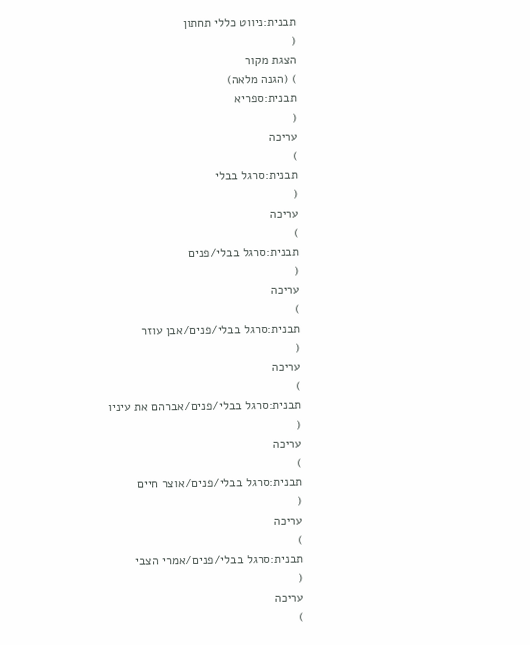תבנית:ניווט כללי תחתון
(
הצגת מקור
) (הגנה מלאה)
תבנית:ספריא
(
עריכה
)
תבנית:סרגל בבלי
(
עריכה
)
תבנית:סרגל בבלי/פנים
(
עריכה
)
תבנית:סרגל בבלי/פנים/אבן עוזר
(
עריכה
)
תבנית:סרגל בבלי/פנים/אברהם את עיניו
(
עריכה
)
תבנית:סרגל בבלי/פנים/אוצר חיים
(
עריכה
)
תבנית:סרגל בבלי/פנים/אמרי הצבי
(
עריכה
)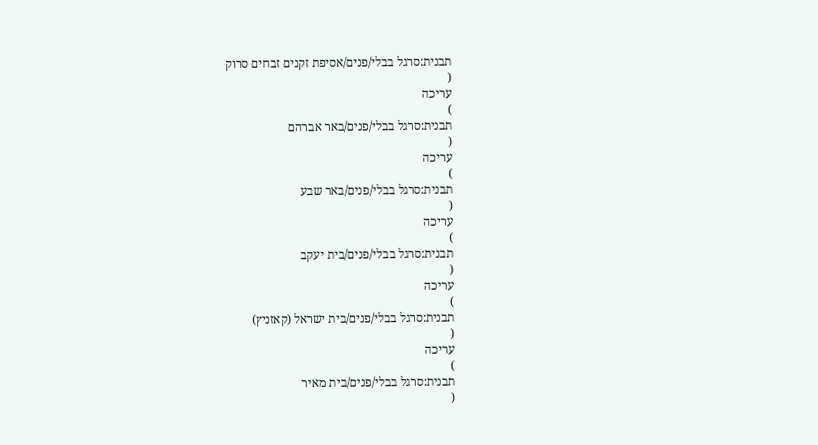תבנית:סרגל בבלי/פנים/אסיפת זקנים זבחים סרוק
(
עריכה
)
תבנית:סרגל בבלי/פנים/באר אברהם
(
עריכה
)
תבנית:סרגל בבלי/פנים/באר שבע
(
עריכה
)
תבנית:סרגל בבלי/פנים/בית יעקב
(
עריכה
)
תבנית:סרגל בבלי/פנים/בית ישראל (קאזניץ)
(
עריכה
)
תבנית:סרגל בבלי/פנים/בית מאיר
(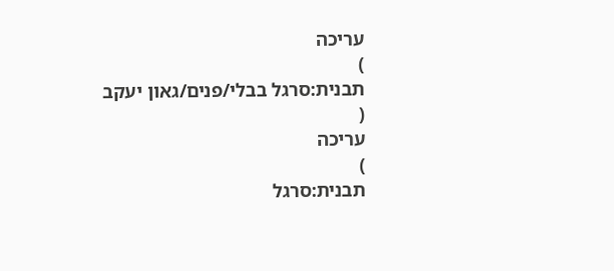עריכה
)
תבנית:סרגל בבלי/פנים/גאון יעקב
(
עריכה
)
תבנית:סרגל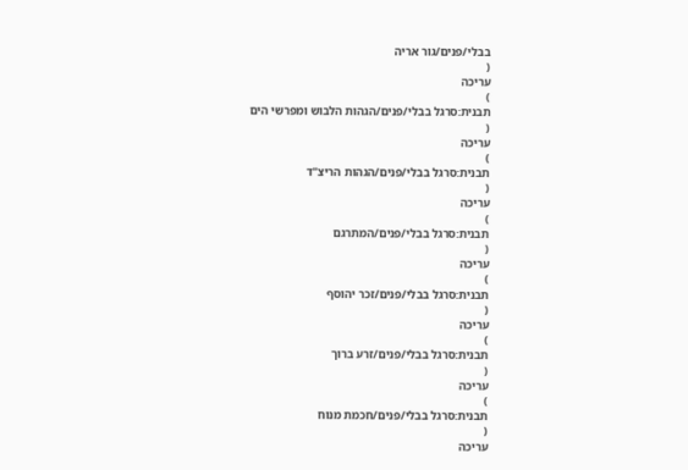בבלי/פנים/גור אריה
(
עריכה
)
תבנית:סרגל בבלי/פנים/הגהות הלבוש ומפרשי הים
(
עריכה
)
תבנית:סרגל בבלי/פנים/הגהות הריצ"ד
(
עריכה
)
תבנית:סרגל בבלי/פנים/המתרגם
(
עריכה
)
תבנית:סרגל בבלי/פנים/זכר יהוסף
(
עריכה
)
תבנית:סרגל בבלי/פנים/זרע ברוך
(
עריכה
)
תבנית:סרגל בבלי/פנים/חכמת מנוח
(
עריכה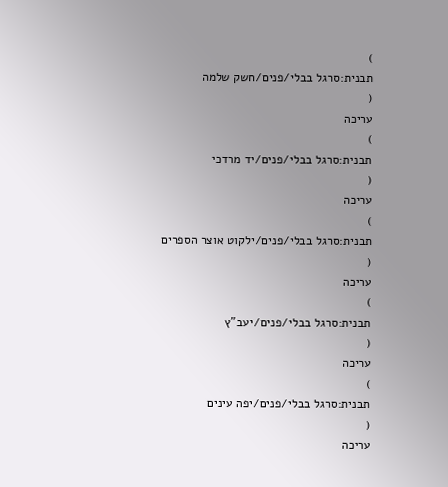)
תבנית:סרגל בבלי/פנים/חשק שלמה
(
עריכה
)
תבנית:סרגל בבלי/פנים/יד מרדכי
(
עריכה
)
תבנית:סרגל בבלי/פנים/ילקוט אוצר הספרים
(
עריכה
)
תבנית:סרגל בבלי/פנים/יעב"ץ
(
עריכה
)
תבנית:סרגל בבלי/פנים/יפה עינים
(
עריכה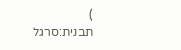)
תבנית:סרגל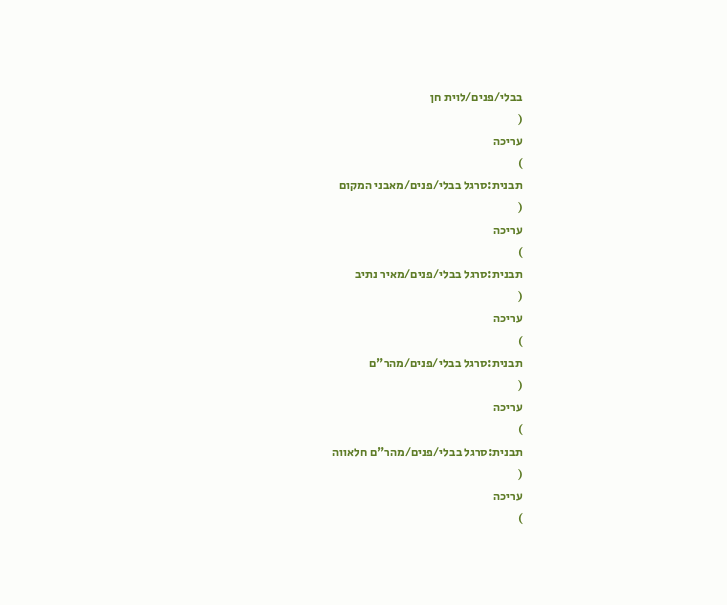בבלי/פנים/לוית חן
(
עריכה
)
תבנית:סרגל בבלי/פנים/מאבני המקום
(
עריכה
)
תבנית:סרגל בבלי/פנים/מאיר נתיב
(
עריכה
)
תבנית:סרגל בבלי/פנים/מהר"ם
(
עריכה
)
תבנית:סרגל בבלי/פנים/מהר"ם חלאווה
(
עריכה
)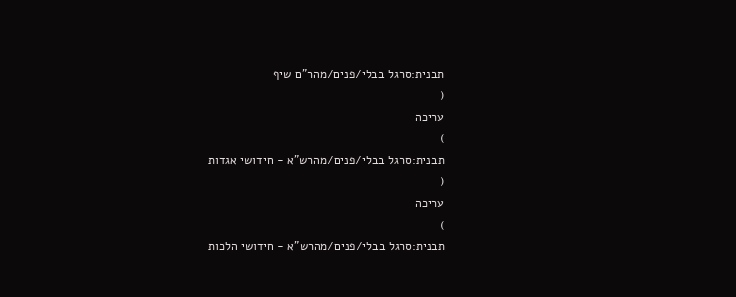תבנית:סרגל בבלי/פנים/מהר"ם שיף
(
עריכה
)
תבנית:סרגל בבלי/פנים/מהרש"א - חידושי אגדות
(
עריכה
)
תבנית:סרגל בבלי/פנים/מהרש"א - חידושי הלכות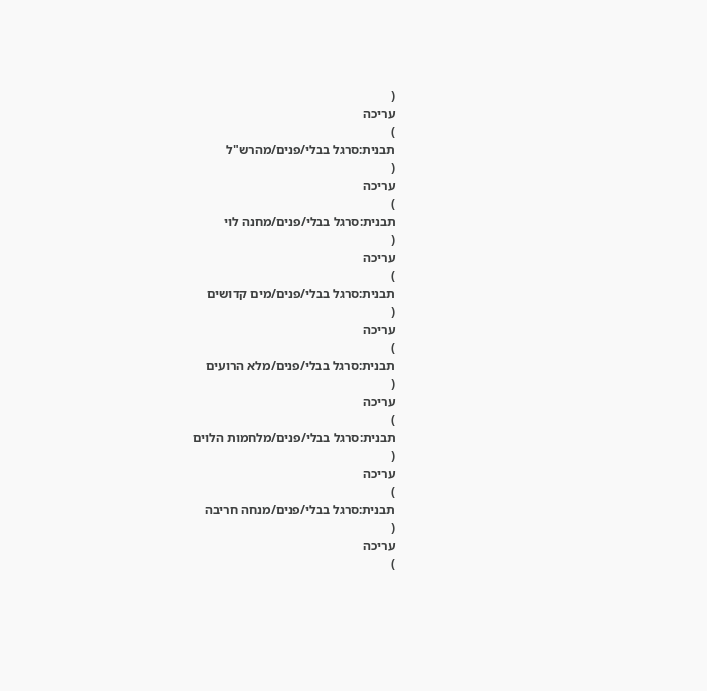(
עריכה
)
תבנית:סרגל בבלי/פנים/מהרש"ל
(
עריכה
)
תבנית:סרגל בבלי/פנים/מחנה לוי
(
עריכה
)
תבנית:סרגל בבלי/פנים/מים קדושים
(
עריכה
)
תבנית:סרגל בבלי/פנים/מלא הרועים
(
עריכה
)
תבנית:סרגל בבלי/פנים/מלחמות הלוים
(
עריכה
)
תבנית:סרגל בבלי/פנים/מנחה חריבה
(
עריכה
)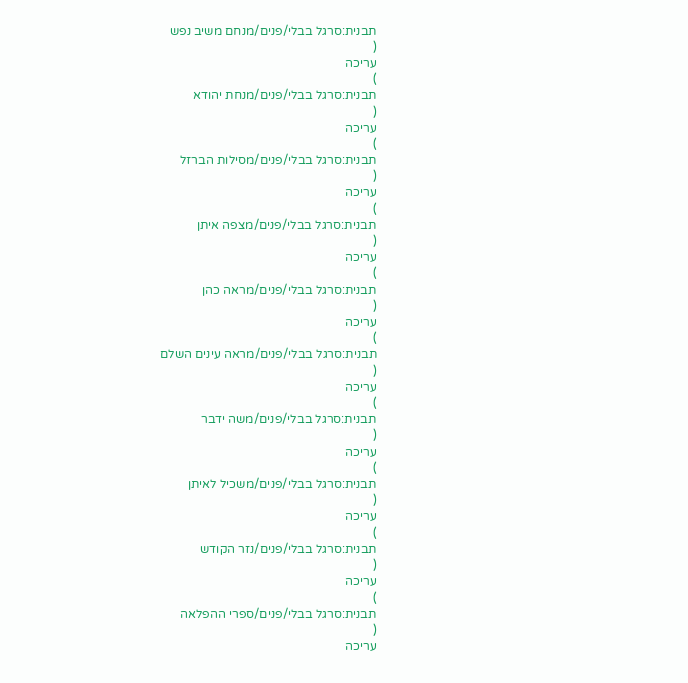תבנית:סרגל בבלי/פנים/מנחם משיב נפש
(
עריכה
)
תבנית:סרגל בבלי/פנים/מנחת יהודא
(
עריכה
)
תבנית:סרגל בבלי/פנים/מסילות הברזל
(
עריכה
)
תבנית:סרגל בבלי/פנים/מצפה איתן
(
עריכה
)
תבנית:סרגל בבלי/פנים/מראה כהן
(
עריכה
)
תבנית:סרגל בבלי/פנים/מראה עינים השלם
(
עריכה
)
תבנית:סרגל בבלי/פנים/משה ידבר
(
עריכה
)
תבנית:סרגל בבלי/פנים/משכיל לאיתן
(
עריכה
)
תבנית:סרגל בבלי/פנים/נזר הקודש
(
עריכה
)
תבנית:סרגל בבלי/פנים/ספרי ההפלאה
(
עריכה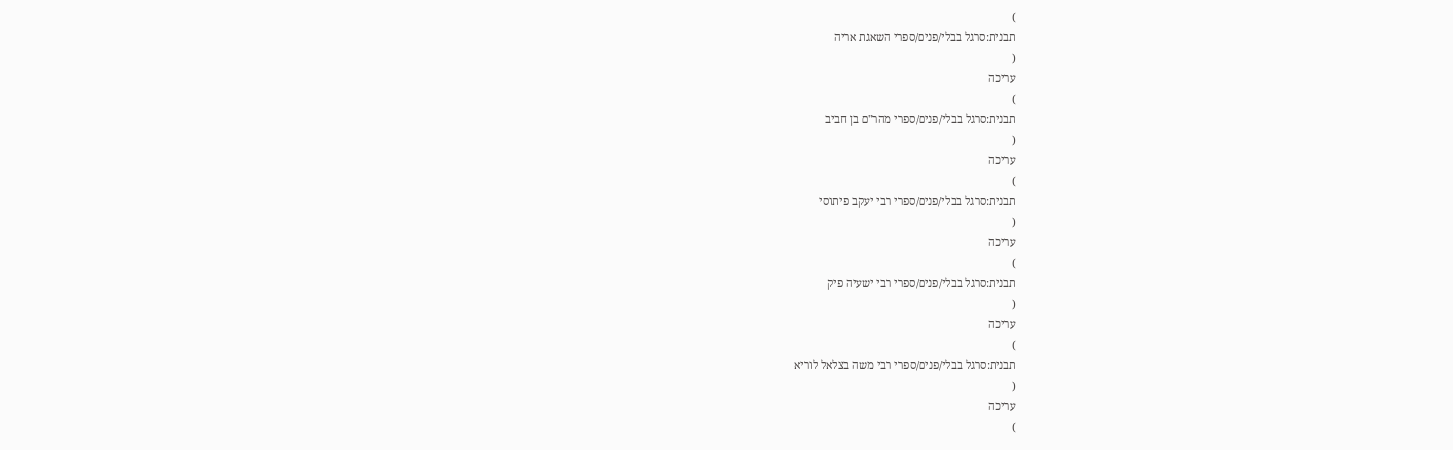)
תבנית:סרגל בבלי/פנים/ספרי השאגת אריה
(
עריכה
)
תבנית:סרגל בבלי/פנים/ספרי מהר"ם בן חביב
(
עריכה
)
תבנית:סרגל בבלי/פנים/ספרי רבי יעקב פיתוסי
(
עריכה
)
תבנית:סרגל בבלי/פנים/ספרי רבי ישעיה פיק
(
עריכה
)
תבנית:סרגל בבלי/פנים/ספרי רבי משה בצלאל לוריא
(
עריכה
)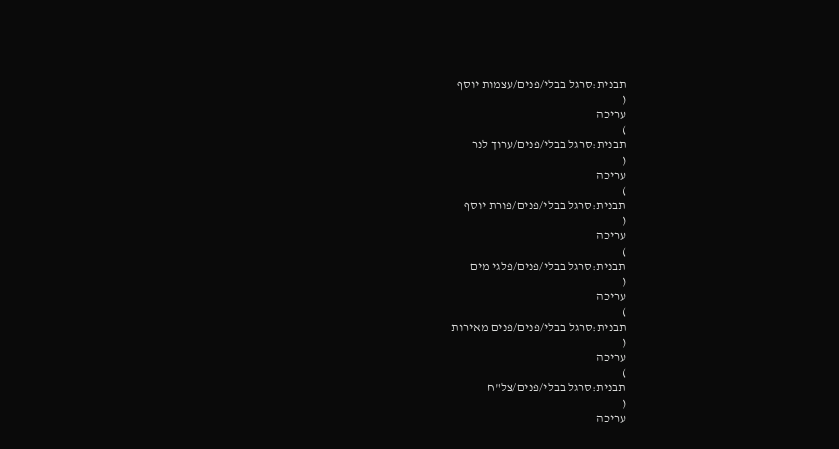תבנית:סרגל בבלי/פנים/עצמות יוסף
(
עריכה
)
תבנית:סרגל בבלי/פנים/ערוך לנר
(
עריכה
)
תבנית:סרגל בבלי/פנים/פורת יוסף
(
עריכה
)
תבנית:סרגל בבלי/פנים/פלגי מים
(
עריכה
)
תבנית:סרגל בבלי/פנים/פנים מאירות
(
עריכה
)
תבנית:סרגל בבלי/פנים/צל"ח
(
עריכה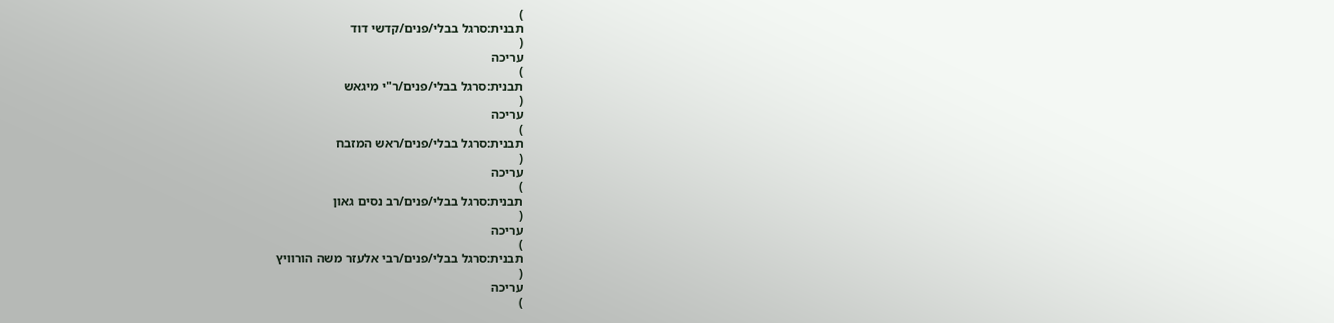)
תבנית:סרגל בבלי/פנים/קדשי דוד
(
עריכה
)
תבנית:סרגל בבלי/פנים/ר"י מיגאש
(
עריכה
)
תבנית:סרגל בבלי/פנים/ראש המזבח
(
עריכה
)
תבנית:סרגל בבלי/פנים/רב נסים גאון
(
עריכה
)
תבנית:סרגל בבלי/פנים/רבי אלעזר משה הורוויץ
(
עריכה
)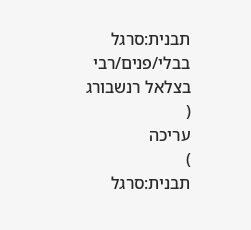תבנית:סרגל בבלי/פנים/רבי בצלאל רנשבורג
(
עריכה
)
תבנית:סרגל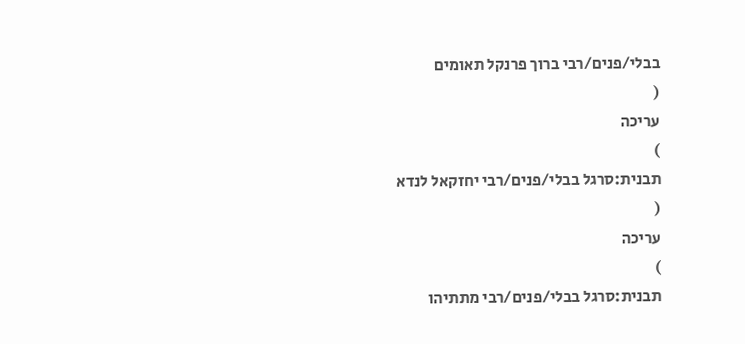בבלי/פנים/רבי ברוך פרנקל תאומים
(
עריכה
)
תבנית:סרגל בבלי/פנים/רבי יחזקאל לנדא
(
עריכה
)
תבנית:סרגל בבלי/פנים/רבי מתתיהו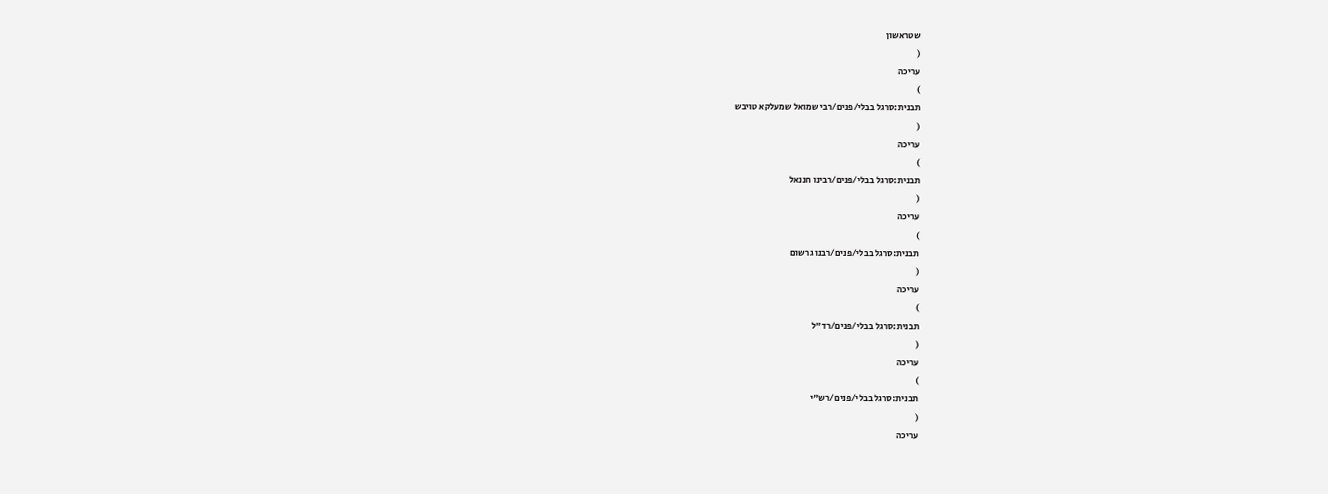שטראשון
(
עריכה
)
תבנית:סרגל בבלי/פנים/רבי שמואל שמעלקא טויבש
(
עריכה
)
תבנית:סרגל בבלי/פנים/רבינו חננאל
(
עריכה
)
תבנית:סרגל בבלי/פנים/רבנו גרשום
(
עריכה
)
תבנית:סרגל בבלי/פנים/רד"ל
(
עריכה
)
תבנית:סרגל בבלי/פנים/רש"י
(
עריכה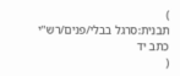)
תבנית:סרגל בבלי/פנים/רש"י כתב יד
(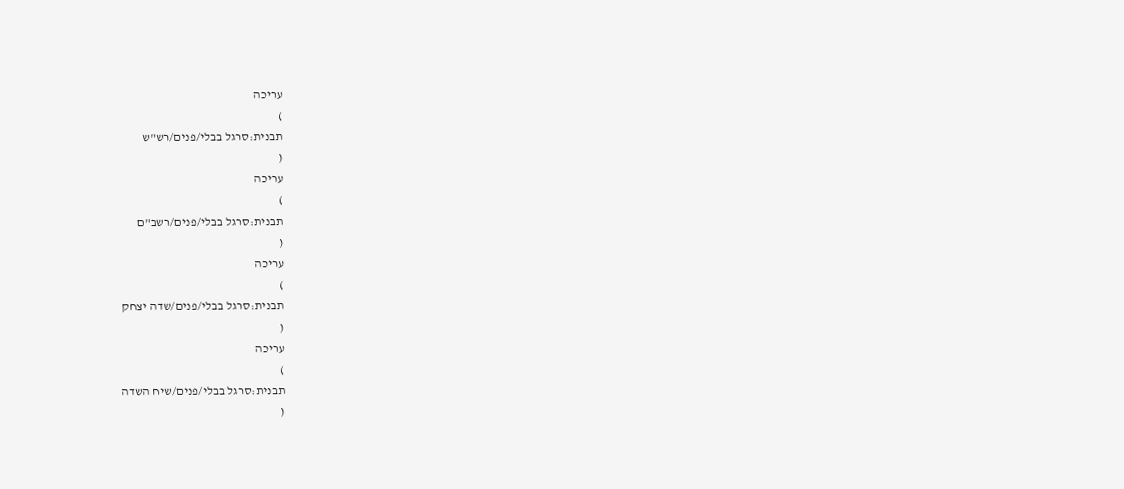עריכה
)
תבנית:סרגל בבלי/פנים/רש"ש
(
עריכה
)
תבנית:סרגל בבלי/פנים/רשב"ם
(
עריכה
)
תבנית:סרגל בבלי/פנים/שדה יצחק
(
עריכה
)
תבנית:סרגל בבלי/פנים/שיח השדה
(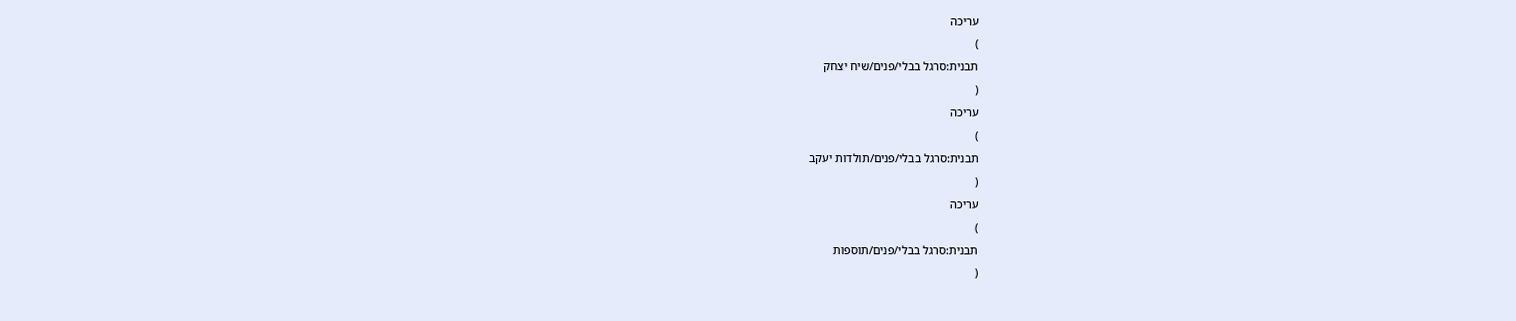עריכה
)
תבנית:סרגל בבלי/פנים/שיח יצחק
(
עריכה
)
תבנית:סרגל בבלי/פנים/תולדות יעקב
(
עריכה
)
תבנית:סרגל בבלי/פנים/תוספות
(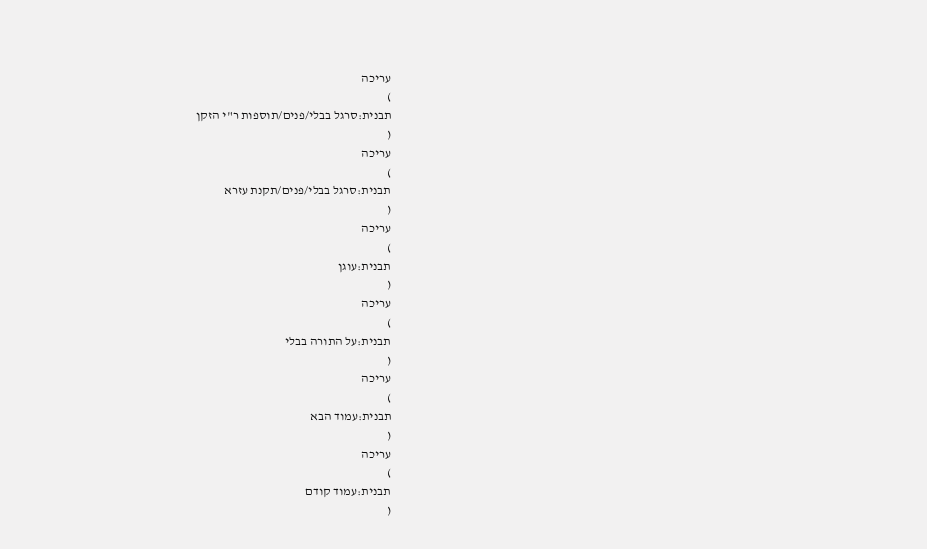עריכה
)
תבנית:סרגל בבלי/פנים/תוספות ר"י הזקן
(
עריכה
)
תבנית:סרגל בבלי/פנים/תקנת עזרא
(
עריכה
)
תבנית:עוגן
(
עריכה
)
תבנית:על התורה בבלי
(
עריכה
)
תבנית:עמוד הבא
(
עריכה
)
תבנית:עמוד קודם
(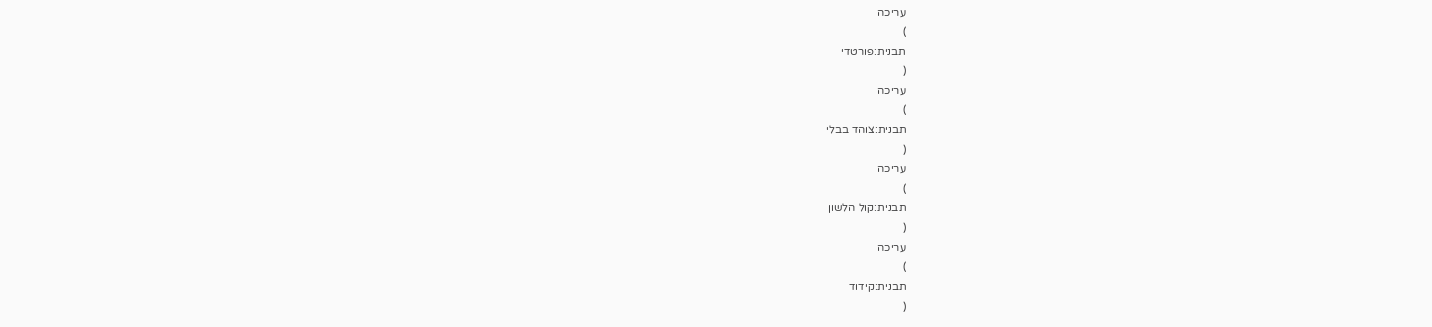עריכה
)
תבנית:פורטדי
(
עריכה
)
תבנית:צוהד בבלי
(
עריכה
)
תבנית:קול הלשון
(
עריכה
)
תבנית:קידוד
(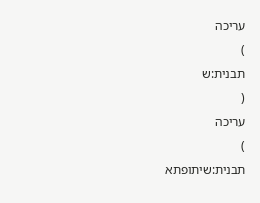עריכה
)
תבנית:ש
(
עריכה
)
תבנית:שיתופתא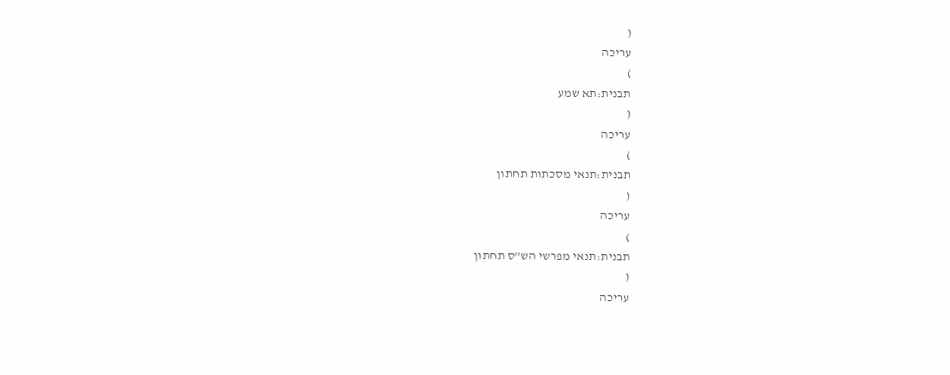(
עריכה
)
תבנית:תא שמע
(
עריכה
)
תבנית:תנאי מסכתות תחתון
(
עריכה
)
תבנית:תנאי מפרשי הש"ס תחתון
(
עריכה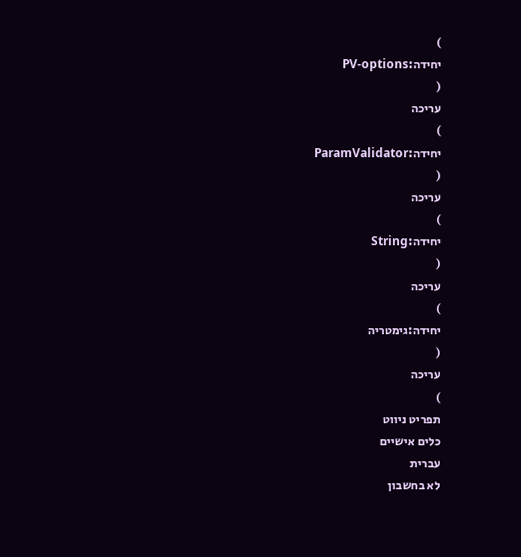)
יחידה:PV-options
(
עריכה
)
יחידה:ParamValidator
(
עריכה
)
יחידה:String
(
עריכה
)
יחידה:גימטריה
(
עריכה
)
תפריט ניווט
כלים אישיים
עברית
לא בחשבון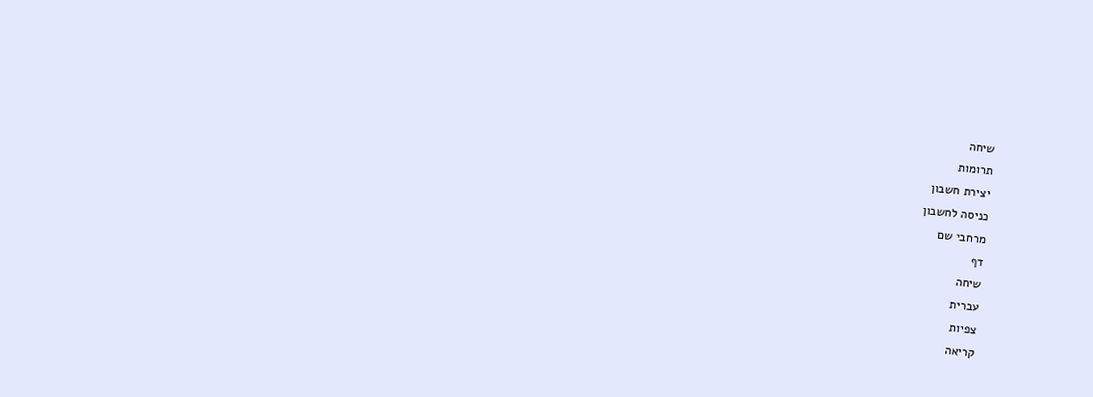שיחה
תרומות
יצירת חשבון
כניסה לחשבון
מרחבי שם
דף
שיחה
עברית
צפיות
קריאה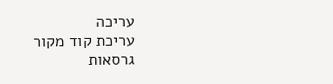עריכה
עריכת קוד מקור
גרסאות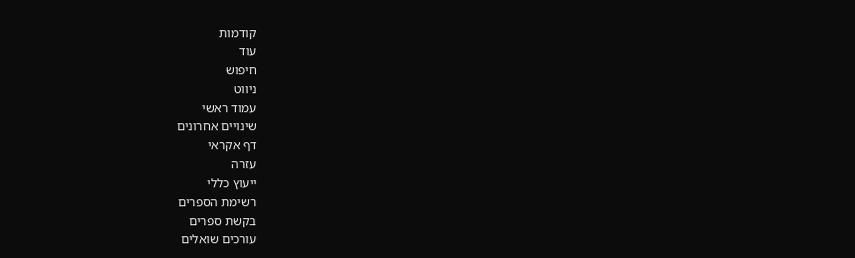קודמות
עוד
חיפוש
ניווט
עמוד ראשי
שינויים אחרונים
דף אקראי
עזרה
ייעוץ כללי
רשימת הספרים
בקשת ספרים
עורכים שואלים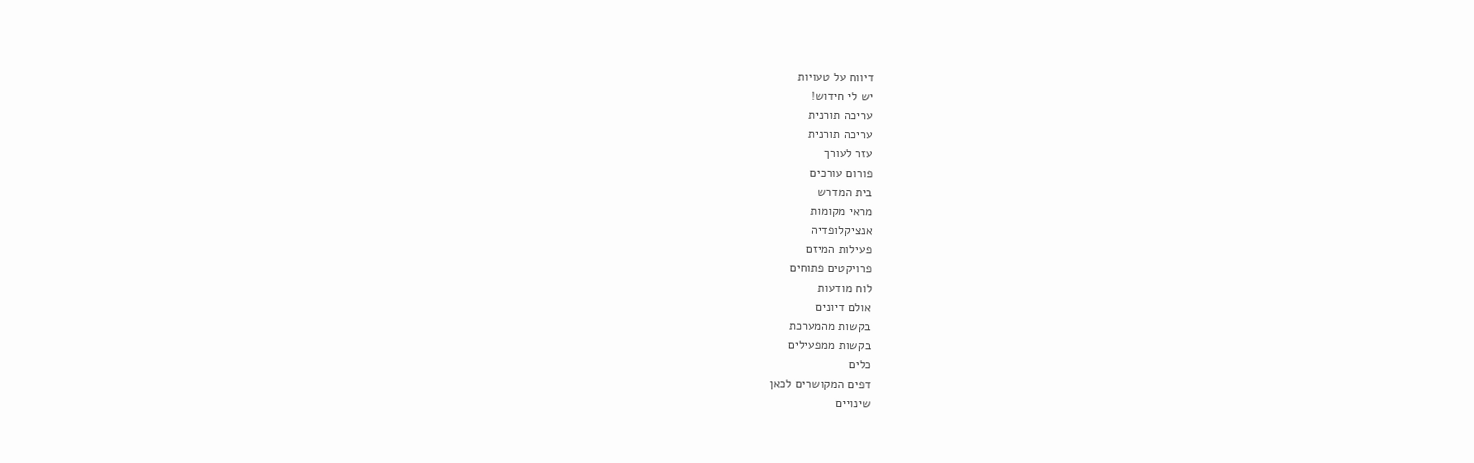דיווח על טעויות
יש לי חידוש!
עריכה תורנית
עריכה תורנית
עזר לעורך
פורום עורכים
בית המדרש
מראי מקומות
אנציקלופדיה
פעילות המיזם
פרויקטים פתוחים
לוח מודעות
אולם דיונים
בקשות מהמערכת
בקשות ממפעילים
כלים
דפים המקושרים לכאן
שינויים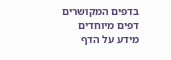בדפים המקושרים
דפים מיוחדים
מידע על הדף